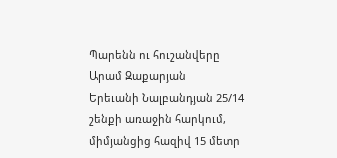Պարենն ու հուշանվերը
Արամ Զաքարյան
Երեւանի Նալբանդյան 25/14 շենքի առաջին հարկում, միմյանցից հազիվ 15 մետր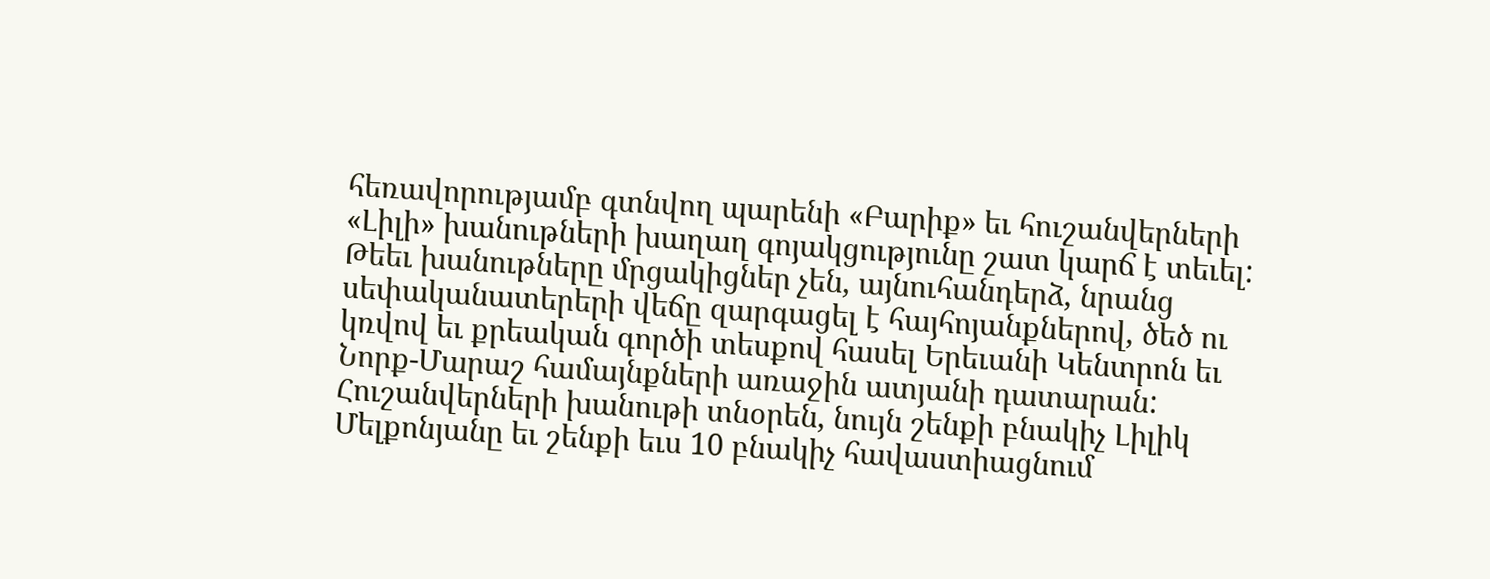հեռավորությամբ գտնվող պարենի «Բարիք» եւ հուշանվերների «Լիլի» խանութների խաղաղ գոյակցությունը շատ կարճ է տեւել: Թեեւ խանութները մրցակիցներ չեն, այնուհանդերձ, նրանց սեփականատերերի վեճը զարգացել է հայհոյանքներով, ծեծ ու կռվով եւ քրեական գործի տեսքով հասել Երեւանի Կենտրոն եւ Նորք-Մարաշ համայնքների առաջին ատյանի դատարան:
Հուշանվերների խանութի տնօրեն, նույն շենքի բնակիչ Լիլիկ Մելքոնյանը եւ շենքի եւս 10 բնակիչ հավաստիացնում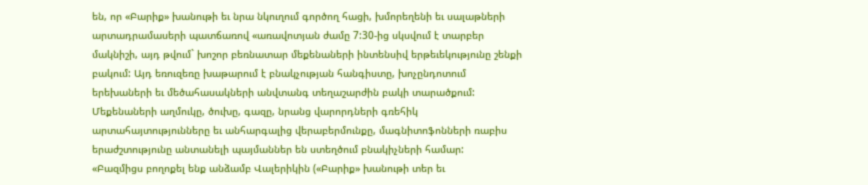են, որ «Բարիք» խանութի եւ նրա նկուղում գործող հացի, խմորեղենի եւ սալաթների արտադրամասերի պատճառով «առավոտյան ժամը 7:30-ից սկսվում է տարբեր մակնիշի, այդ թվում` խոշոր բեռնատար մեքենաների ինտենսիվ երթեւեկությունը շենքի բակում: Այդ եռուզեռը խաթարում է բնակչության հանգիստը, խոչընդոտում երեխաների եւ մեծահասակների անվտանգ տեղաշարժին բակի տարածքում: Մեքենաների աղմուկը, ծուխը, գազը, նրանց վարորդների գռեհիկ արտահայտությունները եւ անհարգալից վերաբերմունքը, մագնիտոֆոնների ռաբիս երաժշտությունը անտանելի պայմաններ են ստեղծում բնակիչների համար:
«Բազմիցս բողոքել ենք անձամբ Վալերիկին («Բարիք» խանութի տեր եւ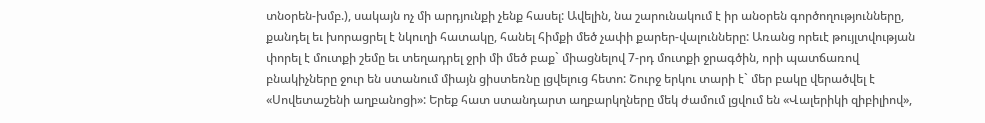տնօրեն-խմբ.), սակայն ոչ մի արդյունքի չենք հասել: Ավելին, նա շարունակում է իր անօրեն գործողությունները, քանդել եւ խորացրել է նկուղի հատակը, հանել հիմքի մեծ չափի քարեր-վալունները: Առանց որեւէ թույլտվության փորել է մուտքի շեմը եւ տեղադրել ջրի մի մեծ բաք` միացնելով 7-րդ մուտքի ջրագծին, որի պատճառով բնակիչները ջուր են ստանում միայն ցիստեռնը լցվելուց հետո: Շուրջ երկու տարի է` մեր բակը վերածվել է «Սովետաշենի աղբանոցի»: Երեք հատ ստանդարտ աղբարկղները մեկ ժամում լցվում են «Վալերիկի զիբիլիով»,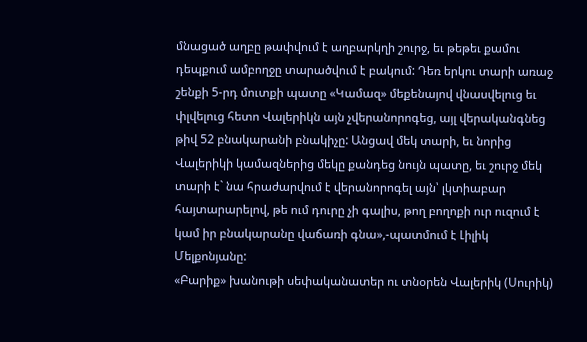մնացած աղբը թափվում է աղբարկղի շուրջ, եւ թեթեւ քամու դեպքում ամբողջը տարածվում է բակում: Դեռ երկու տարի առաջ շենքի 5-րդ մուտքի պատը «Կամազ» մեքենայով վնասվելուց եւ փլվելուց հետո Վալերիկն այն չվերանորոգեց, այլ վերականգնեց թիվ 52 բնակարանի բնակիչը: Անցավ մեկ տարի, եւ նորից Վալերիկի կամազներից մեկը քանդեց նույն պատը, եւ շուրջ մեկ տարի է` նա հրաժարվում է վերանորոգել այն՝ լկտիաբար հայտարարելով, թե ում դուրը չի գալիս, թող բողոքի ուր ուզում է կամ իր բնակարանը վաճառի գնա»,-պատմում է Լիլիկ Մելքոնյանը:
«Բարիք» խանութի սեփականատեր ու տնօրեն Վալերիկ (Սուրիկ)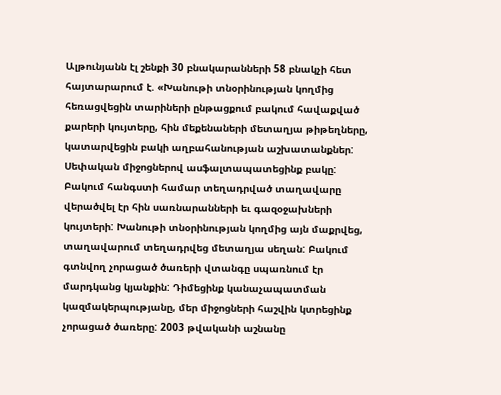Ալթունյանն էլ շենքի 30 բնակարանների 58 բնակչի հետ հայտարարում է. «Խանութի տնօրինության կողմից հեռացվեցին տարիների ընթացքում բակում հավաքված քարերի կույտերը, հին մեքենաների մետաղյա թիթեղները, կատարվեցին բակի աղբահանության աշխատանքներ: Սեփական միջոցներով ասֆալտապատեցինք բակը: Բակում հանգստի համար տեղադրված տաղավարը վերածվել էր հին սառնարանների եւ գազօջախների կույտերի: Խանութի տնօրինության կողմից այն մաքրվեց, տաղավարում տեղադրվեց մետաղյա սեղան: Բակում գտնվող չորացած ծառերի վտանգը սպառնում էր մարդկանց կյանքին: Դիմեցինք կանաչապատման կազմակերպությանը, մեր միջոցների հաշվին կտրեցինք չորացած ծառերը: 2003 թվականի աշնանը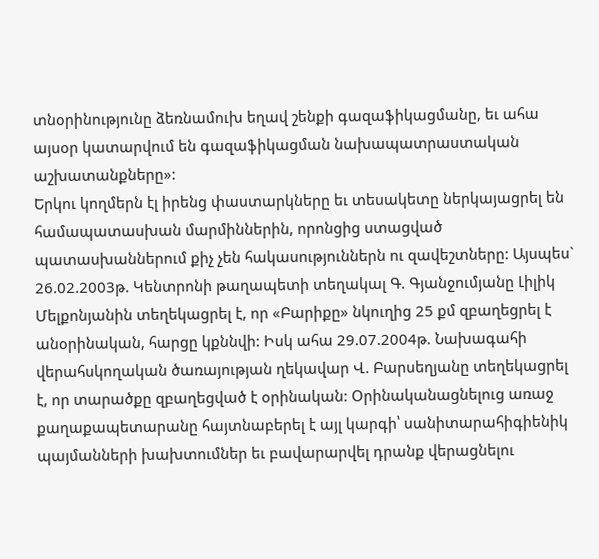տնօրինությունը ձեռնամուխ եղավ շենքի գազաֆիկացմանը, եւ ահա այսօր կատարվում են գազաֆիկացման նախապատրաստական աշխատանքները»:
Երկու կողմերն էլ իրենց փաստարկները եւ տեսակետը ներկայացրել են համապատասխան մարմիններին, որոնցից ստացված պատասխաններում քիչ չեն հակասություններն ու զավեշտները: Այսպես` 26.02.2003թ. Կենտրոնի թաղապետի տեղակալ Գ. Գյանջումյանը Լիլիկ Մելքոնյանին տեղեկացրել է, որ «Բարիքը» նկուղից 25 քմ զբաղեցրել է անօրինական, հարցը կքննվի: Իսկ ահա 29.07.2004թ. Նախագահի վերահսկողական ծառայության ղեկավար Վ. Բարսեղյանը տեղեկացրել է, որ տարածքը զբաղեցված է օրինական: Օրինականացնելուց առաջ քաղաքապետարանը հայտնաբերել է այլ կարգի՝ սանիտարահիգիենիկ պայմանների խախտումներ եւ բավարարվել դրանք վերացնելու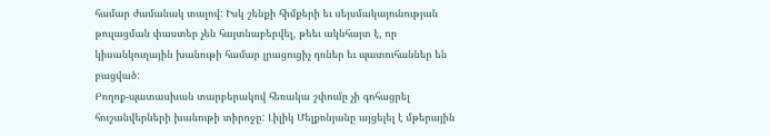համար ժամանակ տալով: Իսկ շենքի հիմքերի եւ սեյսմակայունության թուլացման փաստեր չեն հայտնաբերվել, թեեւ ակնհայտ է, որ կիսանկուղային խանութի համար լրացուցիչ դռներ եւ պատուհաններ են բացված:
Բողոք-պատասխան տարբերակով հեռակա շփումը չի գոհացրել հուշանվերների խանութի տիրոջը: Լիլիկ Մելքոնյանը այցելել է մթերային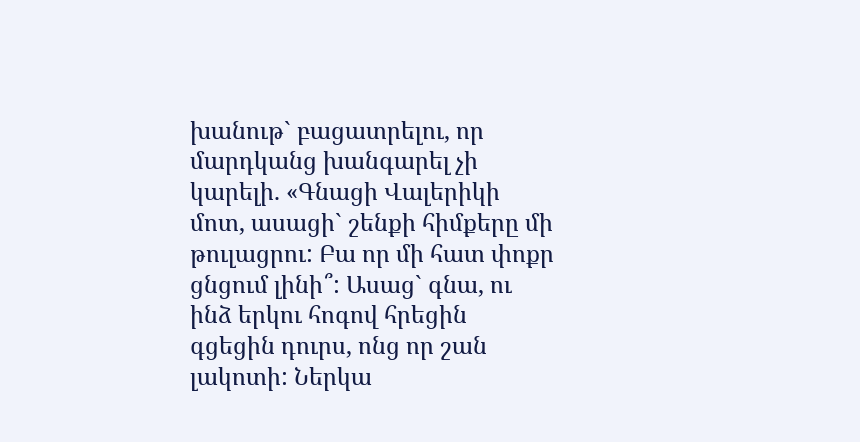խանութ` բացատրելու, որ մարդկանց խանգարել չի կարելի. «Գնացի Վալերիկի մոտ, ասացի` շենքի հիմքերը մի թուլացրու: Բա որ մի հատ փոքր ցնցում լինի՞: Ասաց` գնա, ու ինձ երկու հոգով հրեցին գցեցին դուրս, ոնց որ շան լակոտի: Ներկա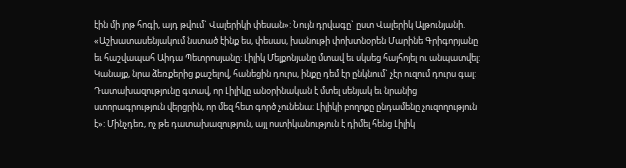էին մի յոթ հոգի, այդ թվում` Վալերիկի փեսան»: Նույն դրվագը` ըստ Վալերիկ Ալթունյանի. «Աշխատասենյակում նստած էինք ես, փեսաս, խանութի փոխտնօրեն Մարինե Գրիգորյանը եւ հաշվապահ Աիդա Պետրոսյանը: Լիլիկ Մելքոնյանը մտավ եւ սկսեց հայհոյել ու անպատվել: Կանայք, նրա ձեռքերից քաշելով, հանեցին դուրս, ինքը դեմ էր ընկնում` չէր ուզում դուրս գալ: Դատախազությունը գտավ, որ Լիլիկը անօրինական է մտել սենյակ եւ նրանից ստորագրություն վերցրին, որ մեզ հետ գործ չունենա: Լիլիկի բողոքը ընդամենը չուզողություն է»: Մինչդեռ, ոչ թե դատախազություն, այլ ոստիկանություն է դիմել հենց Լիլիկ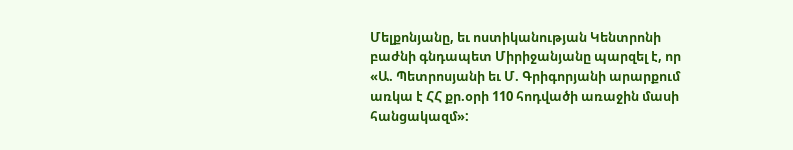Մելքոնյանը, եւ ոստիկանության Կենտրոնի բաժնի գնդապետ Միրիջանյանը պարզել է, որ «Ա. Պետրոսյանի եւ Մ. Գրիգորյանի արարքում առկա է ՀՀ քր.օրի 110 հոդվածի առաջին մասի հանցակազմ»: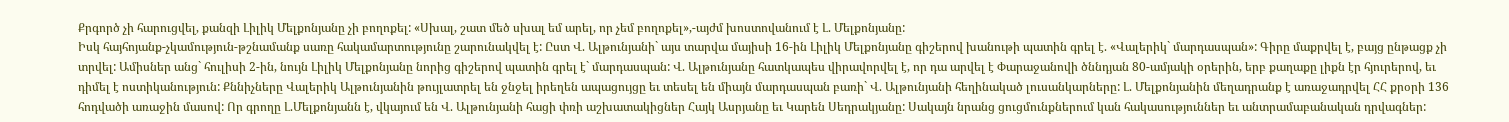Քրգործ չի հարուցվել, քանզի Լիլիկ Մելքոնյանը չի բողոքել: «Սխալ, շատ մեծ սխալ եմ արել, որ չեմ բողոքել»,-այժմ խոստովանում է Լ. Մելքոնյանը:
Իսկ հայհոյանք-չկամություն-թշնամանք սառը հակամարտությունը շարունակվել է: Ըստ Վ. Ալթունյանի` այս տարվա մայիսի 16-ին Լիլիկ Մելքոնյանը գիշերով խանութի պատին գրել է. «Վալերիկ` մարդասպան»: Գիրը մաքրվել է, բայց ընթացք չի տրվել: Ամիսներ անց` հուլիսի 2-ին, նույն Լիլիկ Մելքոնյանը նորից գիշերով պատին գրել է` մարդասպան: Վ. Ալթունյանը հատկապես վիրավորվել է, որ դա արվել է Փարաջանովի ծննդյան 80-ամյակի օրերին, երբ քաղաքը լիքն էր հյուրերով, եւ դիմել է ոստիկանություն: Քննիչները Վալերիկ Ալթունյանին թույլատրել են ջնջել իրեղեն ապացույցը եւ տեսել են միայն մարդասպան բառի` Վ. Ալթունյանի հեղինակած լուսանկարները: Լ. Մելքոնյանին մեղադրանք է առաջադրվել ՀՀ քրօրի 136 հոդվածի առաջին մասով: Որ գրողը Լ.Մելքոնյանն է, վկայում են Վ. Ալթունյանի հացի փռի աշխատակիցներ Հայկ Ասրյանը եւ Կարեն Սեդրակյանը: Սակայն նրանց ցուցմունքներում կան հակասություններ եւ անտրամաբանական դրվագներ: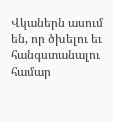Վկաներն ասում են, որ ծխելու եւ հանգստանալու համար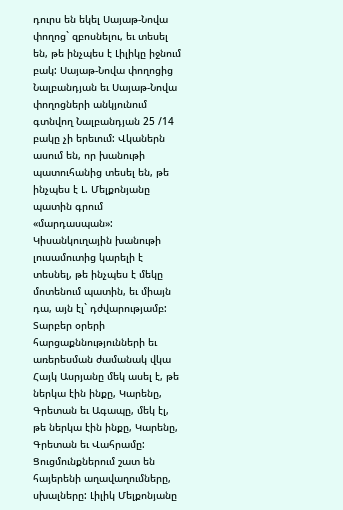դուրս են եկել Սայաթ-Նովա փողոց` զբոսնելու, եւ տեսել են, թե ինչպես է Լիլիկը իջնում բակ: Սայաթ-Նովա փողոցից Նալբանդյան եւ Սայաթ-Նովա փողոցների անկյունում գտնվող Նալբանդյան 25 /14 բակը չի երեւում: Վկաներն ասում են, որ խանութի պատուհանից տեսել են, թե ինչպես է Լ. Մելքոնյանը պատին գրում «մարդասպան»: Կիսանկուղային խանութի լուսամուտից կարելի է տեսնել, թե ինչպես է մեկը մոտենում պատին, եւ միայն դա, այն էլ` դժվարությամբ: Տարբեր օրերի հարցաքննությունների եւ առերեսման ժամանակ վկա Հայկ Ասրյանը մեկ ասել է, թե ներկա էին ինքը, Կարենը, Գրետան եւ Ագապը, մեկ էլ, թե ներկա էին ինքը, Կարենը, Գրետան եւ Վահրամը: Ցուցմունքներում շատ են հայերենի աղավաղումները, սխալները: Լիլիկ Մելքոնյանը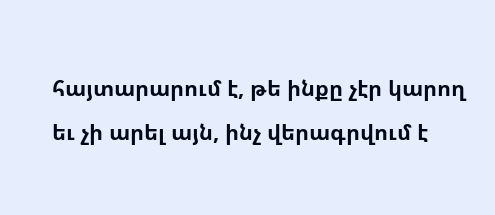հայտարարում է, թե ինքը չէր կարող եւ չի արել այն, ինչ վերագրվում է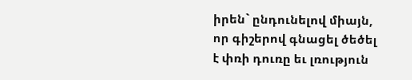իրեն` ընդունելով միայն, որ գիշերով գնացել ծեծել է փռի դուռը եւ լռություն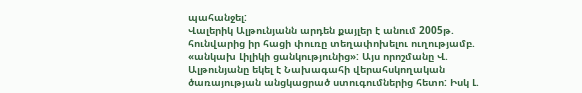պահանջել:
Վալերիկ Ալթունյանն արդեն քայլեր է անում 2005թ. հունվարից իր հացի փուռը տեղափոխելու ուղությամբ. «անկախ Լիլիկի ցանկությունից»: Այս որոշմանը Վ. Ալթունյանը եկել է Նախագահի վերահսկողական ծառայության անցկացրած ստուգումներից հետո: Իսկ Լ.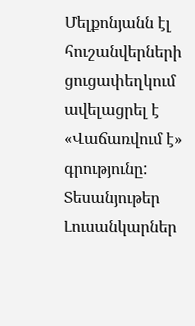Մելքոնյանն էլ հուշանվերների ցուցափեղկում ավելացրել է «Վաճառվում է» գրությունը:
Տեսանյութեր
Լուսանկարներ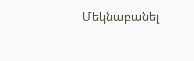Մեկնաբանել